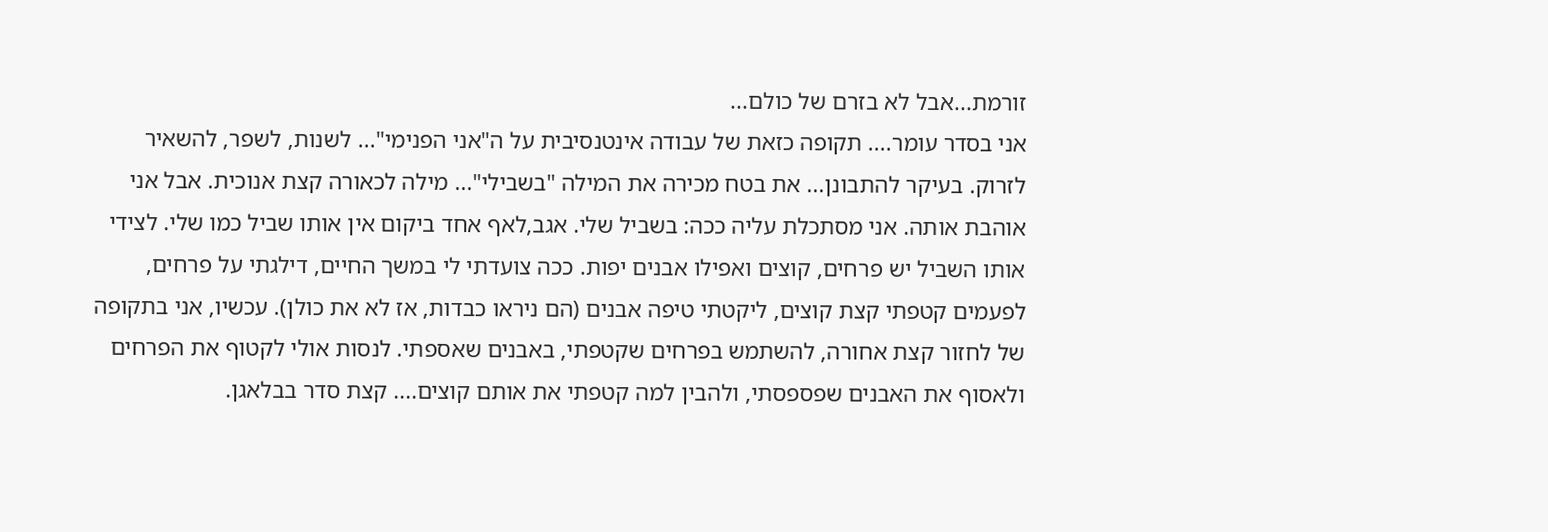זורמת...אבל לא בזרם של כולם...
אני בסדר עומר.... תקופה כזאת של עבודה אינטנסיבית על ה"אני הפנימי"... לשנות, לשפר, להשאיר לזרוק. בעיקר להתבונן... את בטח מכירה את המילה "בשבילי"... מילה לכאורה קצת אנוכית. אבל אני אוהבת אותה. אני מסתכלת עליה ככה: בשביל שלי. אגב,לאף אחד ביקום אין אותו שביל כמו שלי. לצידי אותו השביל יש פרחים, קוצים ואפילו אבנים יפות. ככה צועדתי לי במשך החיים, דילגתי על פרחים, לפעמים קטפתי קצת קוצים, ליקטתי טיפה אבנים (הם ניראו כבדות, אז לא את כולן). עכשיו, אני בתקופה של לחזור קצת אחורה, להשתמש בפרחים שקטפתי, באבנים שאספתי. לנסות אולי לקטוף את הפרחים ולאסוף את האבנים שפספסתי, ולהבין למה קטפתי את אותם קוצים.... קצת סדר בבלאגן.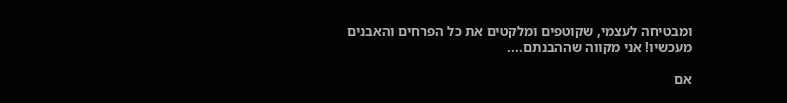ומבטיחה לעצמי, שקוטפים ומלקטים את כל הפרחים והאבנים מעכשיו! אני מקווה שההבנתם....

אם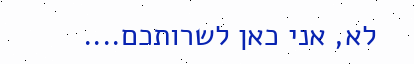לא, אני כאן לשרותכם....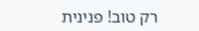רק טוב! פנינית